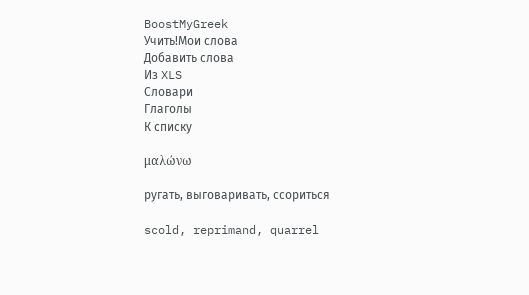BoostMyGreek
Учить!Мои слова
Добавить слова
Из XLS
Словари
Глаголы
К списку

μαλώνω

ругать, выговаривать, ссориться

scold, reprimand, quarrel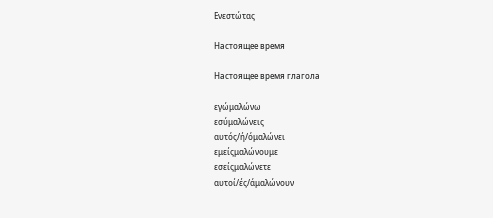Ενεστώτας

Настоящее время

Настоящее время глагола

εγώμαλώνω
εσύμαλώνεις
αυτός/ή/όμαλώνει
εμείςμαλώνουμε
εσείςμαλώνετε
αυτοί/ές/άμαλώνουν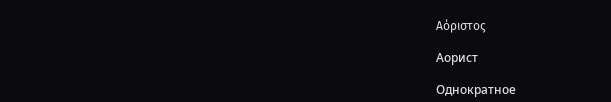Αόριστος

Аорист

Однократное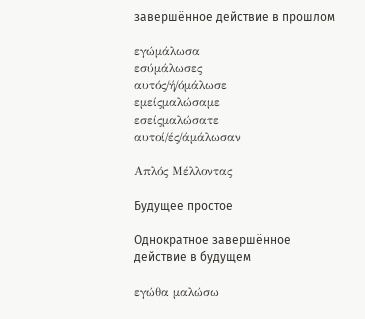завершённое действие в прошлом

εγώμάλωσα
εσύμάλωσες
αυτός/ή/όμάλωσε
εμείςμαλώσαμε
εσείςμαλώσατε
αυτοί/ές/άμάλωσαν

Απλός Μέλλοντας

Будущее простое

Однократное завершённое действие в будущем

εγώθα μαλώσω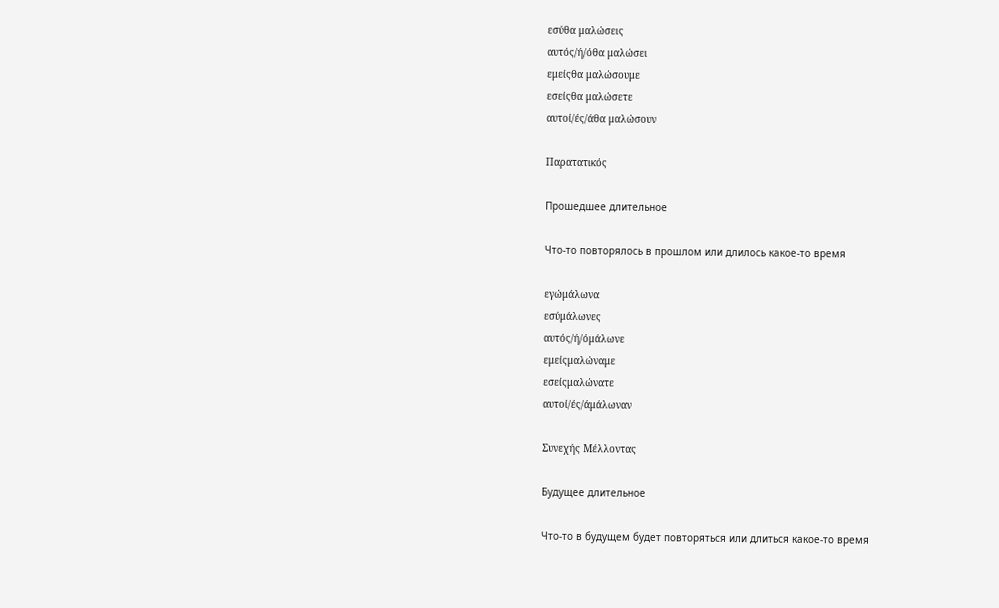εσύθα μαλώσεις
αυτός/ή/όθα μαλώσει
εμείςθα μαλώσουμε
εσείςθα μαλώσετε
αυτοί/ές/άθα μαλώσουν

Παρατατικός

Прошедшее длительное

Что-то повторялось в прошлом или длилось какое-то время

εγώμάλωνα
εσύμάλωνες
αυτός/ή/όμάλωνε
εμείςμαλώναμε
εσείςμαλώνατε
αυτοί/ές/άμάλωναν

Συνεχής Μέλλοντας

Будущее длительное

Что-то в будущем будет повторяться или длиться какое-то время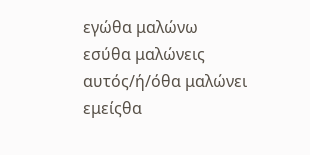εγώθα μαλώνω
εσύθα μαλώνεις
αυτός/ή/όθα μαλώνει
εμείςθα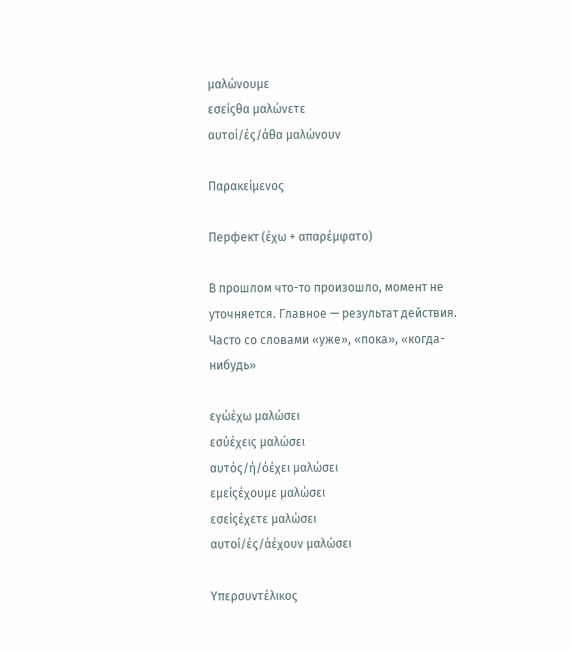μαλώνουμε
εσείςθα μαλώνετε
αυτοί/ές/άθα μαλώνουν

Παρακείμενος

Перфект (έχω + απαρέμφατο)

В прошлом что-то произошло, момент не уточняется. Главное — результат действия. Часто со словами «уже», «пока», «когда-нибудь»

εγώέχω μαλώσει
εσύέχεις μαλώσει
αυτός/ή/όέχει μαλώσει
εμείςέχουμε μαλώσει
εσείςέχετε μαλώσει
αυτοί/ές/άέχουν μαλώσει

Υπερσυντέλικος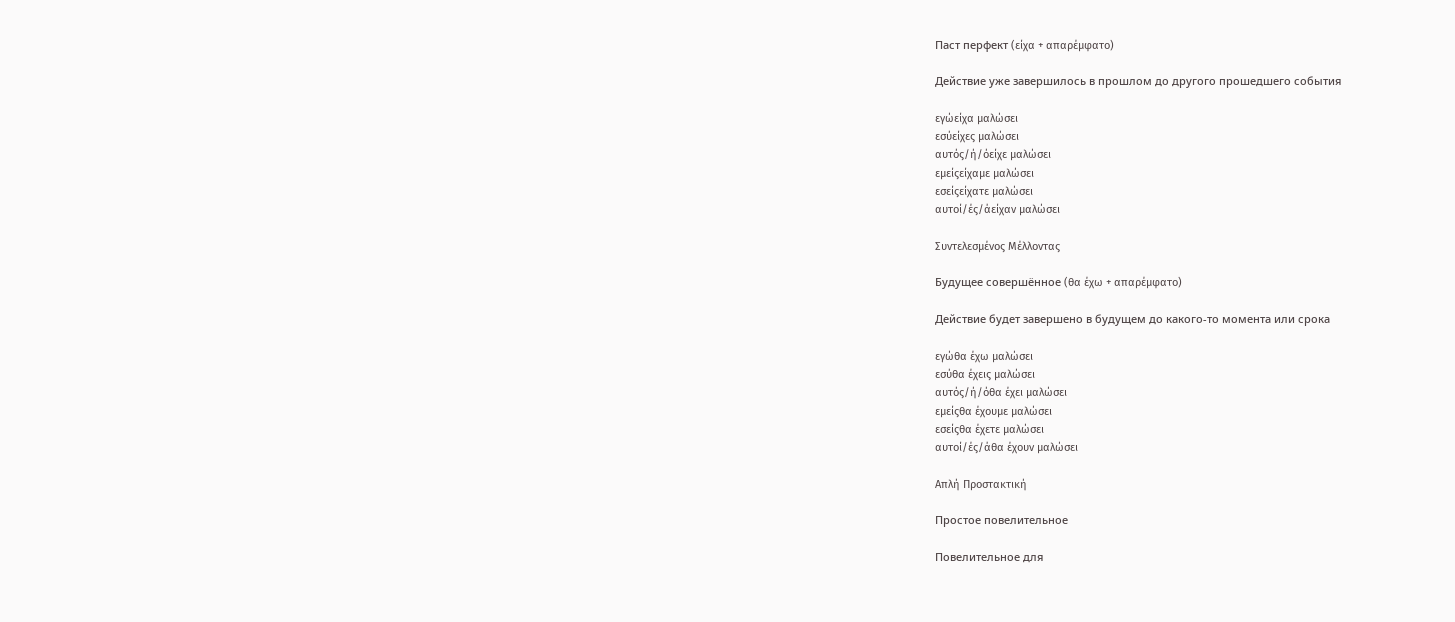Паст перфект (είχα + απαρέμφατο)

Действие уже завершилось в прошлом до другого прошедшего события

εγώείχα μαλώσει
εσύείχες μαλώσει
αυτός/ή/όείχε μαλώσει
εμείςείχαμε μαλώσει
εσείςείχατε μαλώσει
αυτοί/ές/άείχαν μαλώσει

Συντελεσμένος Μέλλοντας

Будущее совершённое (θα έχω + απαρέμφατο)

Действие будет завершено в будущем до какого-то момента или срока

εγώθα έχω μαλώσει
εσύθα έχεις μαλώσει
αυτός/ή/όθα έχει μαλώσει
εμείςθα έχουμε μαλώσει
εσείςθα έχετε μαλώσει
αυτοί/ές/άθα έχουν μαλώσει

Απλή Προστακτική

Простое повелительное

Повелительное для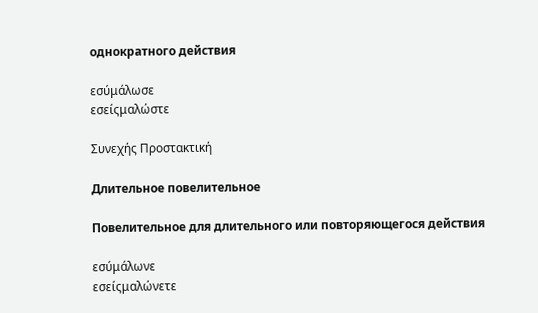однократного действия

εσύμάλωσε
εσείςμαλώστε

Συνεχής Προστακτική

Длительное повелительное

Повелительное для длительного или повторяющегося действия

εσύμάλωνε
εσείςμαλώνετε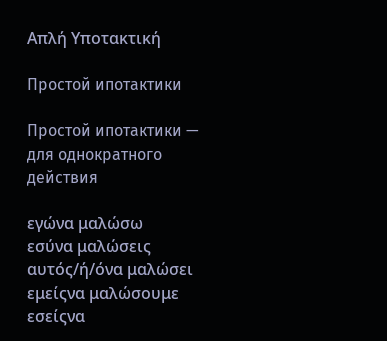Απλή Υποτακτική

Простой ипотактики

Простой ипотактики — для однократного действия

εγώνα μαλώσω
εσύνα μαλώσεις
αυτός/ή/όνα μαλώσει
εμείςνα μαλώσουμε
εσείςνα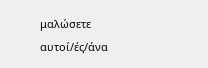μαλώσετε
αυτοί/ές/άνα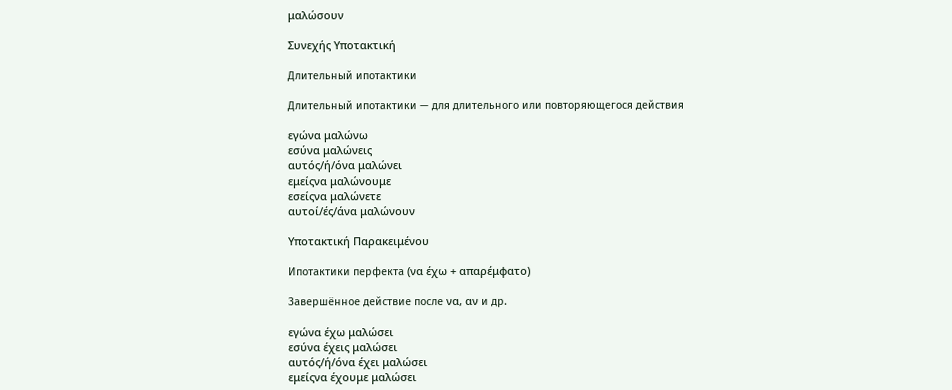μαλώσουν

Συνεχής Υποτακτική

Длительный ипотактики

Длительный ипотактики — для длительного или повторяющегося действия

εγώνα μαλώνω
εσύνα μαλώνεις
αυτός/ή/όνα μαλώνει
εμείςνα μαλώνουμε
εσείςνα μαλώνετε
αυτοί/ές/άνα μαλώνουν

Υποτακτική Παρακειμένου

Ипотактики перфекта (να έχω + απαρέμφατο)

Завершённое действие после να, αν и др.

εγώνα έχω μαλώσει
εσύνα έχεις μαλώσει
αυτός/ή/όνα έχει μαλώσει
εμείςνα έχουμε μαλώσει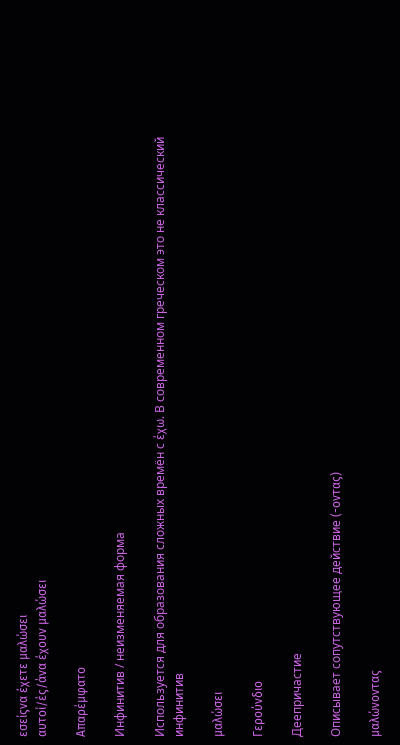εσείςνα έχετε μαλώσει
αυτοί/ές/άνα έχουν μαλώσει

Απαρέμφατο

Инфинитив / неизменяемая форма

Используется для образования сложных времён с έχω. В современном греческом это не классический инфинитив

μαλώσει

Γερούνδιο

Деепричастие

Описывает сопутствующее действие (-οντας)

μαλώνοντας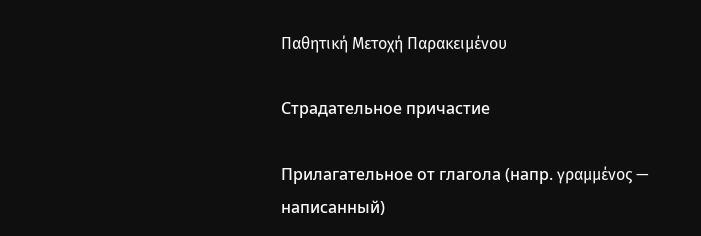Παθητική Μετοχή Παρακειμένου

Страдательное причастие

Прилагательное от глагола (напр. γραμμένος — написанный)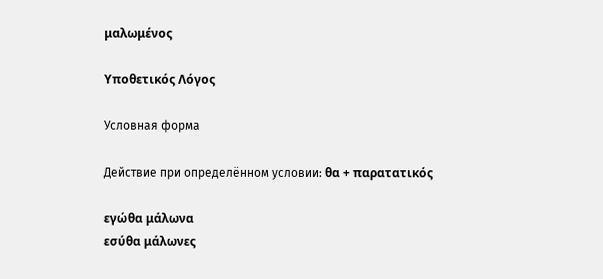μαλωμένος

Υποθετικός Λόγος

Условная форма

Действие при определённом условии: θα + παρατατικός

εγώθα μάλωνα
εσύθα μάλωνες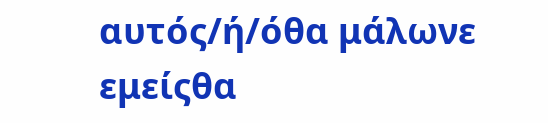αυτός/ή/όθα μάλωνε
εμείςθα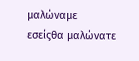μαλώναμε
εσείςθα μαλώνατε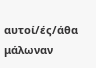αυτοί/ές/άθα μάλωναν